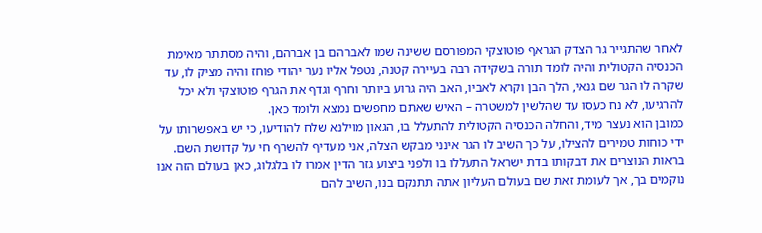לאחר שהתגייר גר הצדק הגראף פוטוצקי המפורסם ששינה שמו לאברהם בן אברהם, והיה מסתתר מאימת הכנסיה הקטולית והיה לומד תורה בשקידה רבה בעיירה קטנה, נטפל אליו נער יהודי פוחז והיה מציק לו, עד שקרה לו הגר שם גנאי, הלך הבן וקרא לאביו, האב היה גרוע ביותר וחרף וגדף את הגרף פוטוצקי ולא יכל להרגיעו, לא נח כעסו עד שהלשין למשטרה – האיש שאתם מחפשים נמצא ולומד כאן.
כמובן הוא נעצר מיד, והחלה הכנסיה הקטולית להתעלל בו, הגאון מוילנא שלח להודיעו, כי יש באפשרותו על ידי כוחות טמירים להצילו, על כך השיב לו הגר אינני מבקש הצלה, אני מעדיף להשרף חי על קדושת השם.
בראות הנוצרים את דבקותו בדת ישראל התעללו בו ולפני ביצוע גזר הדין אמרו לו בלגלוג, כאן בעולם הזה אנו נוקמים בך, אך לעומת זאת שם בעולם העליון אתה תתנקם בנו, השיב להם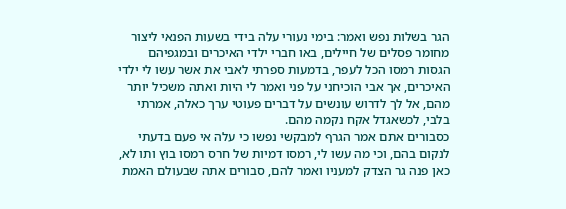הגר בשלות נפש ואמר: בימי נעורי עלה בידי בשעות הפנאי ליצור מחומר פסלים של חיילים, באו חברי ילדי האיכרים ובמגפיהם הגסות רמסו הכל לעפר, בדמעות ספרתי לאבי את אשר עשו לי ילדי האיכרים, אך אבי הוכיחני על פני ואמר לי היות ואתה משכיל יותר מהם, אל לך לדרוש עונשים על דברים פעוטי ערך כאלה, אמרתי בלבי, לכשאגדל אקח נקמה מהם.
כסבורים אתם אמר הגרף למבקשי נפשו כי עלה אי פעם בדעתי לנקום בהם, וכי מה עשו לי, רמסו דמיות של חרס רמסו בוץ ותו לא, כאן פנה גר הצדק למעניו ואמר להם, סבורים אתה שבעולם האמת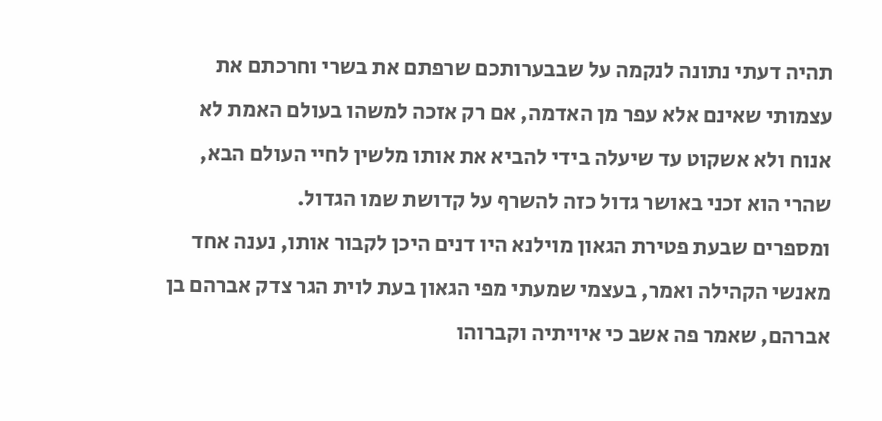תהיה דעתי נתונה לנקמה על שבבערותכם שרפתם את בשרי וחרכתם את עצמותי שאינם אלא עפר מן האדמה, אם רק אזכה למשהו בעולם האמת לא אנוח ולא אשקוט עד שיעלה בידי להביא את אותו מלשין לחיי העולם הבא, שהרי הוא זכני באושר גדול כזה להשרף על קדושת שמו הגדול.
ומספרים שבעת פטירת הגאון מוילנא היו דנים היכן לקבור אותו, נענה אחד מאנשי הקהילה ואמר, בעצמי שמעתי מפי הגאון בעת לוית הגר צדק אברהם בן אברהם, שאמר פה אשב כי איויתיה וקברוהו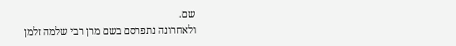שם.
ולאחרונה נתפרסם בשם מרן רבי שלמה זלמן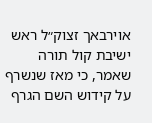אוירבאך זצוק״ל ראש ישיבת קול תורה שאמר, כי מאז שנשרף על קידוש השם הגרף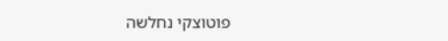פוטוצקי נחלשה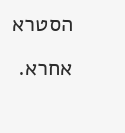הסטרא אחרא.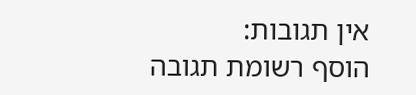אין תגובות:
הוסף רשומת תגובה